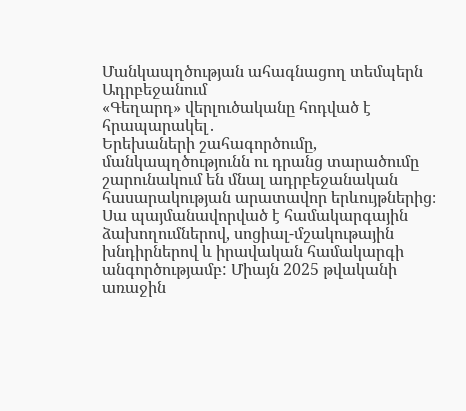Մանկապղծության ահագնացող տեմպերն Ադրբեջանում
«Գեղարդ» վերլուծականը հոդված է հրապարակել․
Երեխաների շահագործումը, մանկապղծությունն ու դրանց տարածումը շարունակում են մնալ ադրբեջանական հասարակության արատավոր երևույթներից։ Սա պայմանավորված է համակարգային ձախողումներով, սոցիալ-մշակութային խնդիրներով և իրավական համակարգի անգործությամբ: Միայն 2025 թվականի առաջին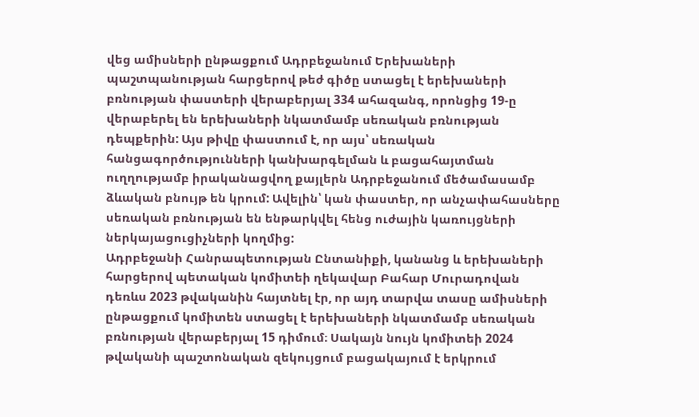վեց ամիսների ընթացքում Ադրբեջանում Երեխաների պաշտպանության հարցերով թեժ գիծը ստացել է երեխաների բռնության փաստերի վերաբերյալ 334 ահազանգ, որոնցից 19-ը վերաբերել են երեխաների նկատմամբ սեռական բռնության դեպքերին: Այս թիվը փաստում է, որ այս՝ սեռական հանցագործությունների կանխարգելման և բացահայտման ուղղությամբ իրականացվող քայլերն Ադրբեջանում մեծամասամբ ձևական բնույթ են կրում: Ավելին՝ կան փաստեր, որ անչափահասները սեռական բռնության են ենթարկվել հենց ուժային կառույցների ներկայացուցիչների կողմից:
Ադրբեջանի Հանրապետության Ընտանիքի, կանանց և երեխաների հարցերով պետական կոմիտեի ղեկավար Բահար Մուրադովան դեռևս 2023 թվականին հայտնել էր, որ այդ տարվա տասը ամիսների ընթացքում կոմիտեն ստացել է երեխաների նկատմամբ սեռական բռնության վերաբերյալ 15 դիմում։ Սակայն նույն կոմիտեի 2024 թվականի պաշտոնական զեկույցում բացակայում է երկրում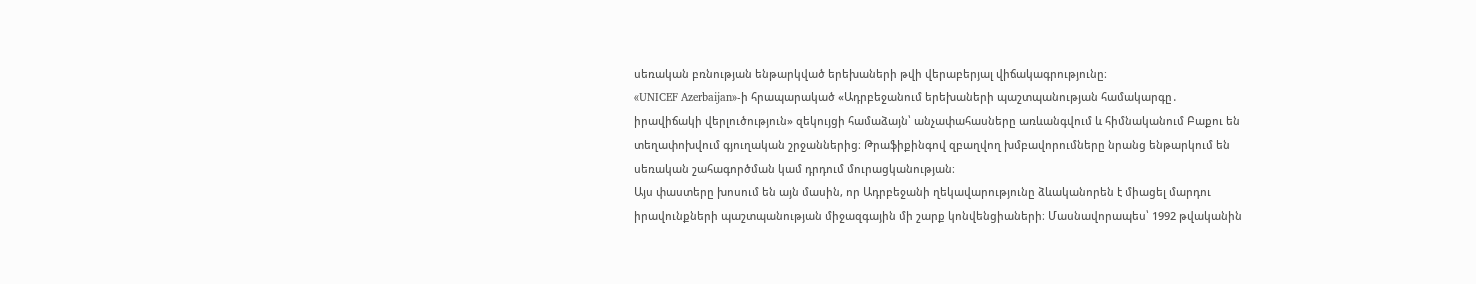սեռական բռնության ենթարկված երեխաների թվի վերաբերյալ վիճակագրությունը։
«UNICEF Azerbaijan»-ի հրապարակած «Ադրբեջանում երեխաների պաշտպանության համակարգը․ իրավիճակի վերլուծություն» զեկույցի համաձայն՝ անչափահասները առևանգվում և հիմնականում Բաքու են տեղափոխվում գյուղական շրջաններից։ Թրաֆիքինգով զբաղվող խմբավորումները նրանց ենթարկում են սեռական շահագործման կամ դրդում մուրացկանության։
Այս փաստերը խոսում են այն մասին, որ Ադրբեջանի ղեկավարությունը ձևականորեն է միացել մարդու իրավունքների պաշտպանության միջազգային մի շարք կոնվենցիաների։ Մասնավորապես՝ 1992 թվականին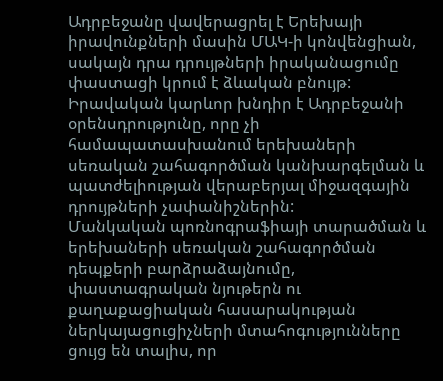Ադրբեջանը վավերացրել է Երեխայի իրավունքների մասին ՄԱԿ-ի կոնվենցիան, սակայն դրա դրույթների իրականացումը փաստացի կրում է ձևական բնույթ: Իրավական կարևոր խնդիր է Ադրբեջանի օրենսդրությունը, որը չի համապատասխանում երեխաների սեռական շահագործման կանխարգելման և պատժելիության վերաբերյալ միջազգային դրույթների չափանիշներին:
Մանկական պոռնոգրաֆիայի տարածման և երեխաների սեռական շահագործման դեպքերի բարձրաձայնումը, փաստագրական նյութերն ու քաղաքացիական հասարակության ներկայացուցիչների մտահոգությունները ցույց են տալիս, որ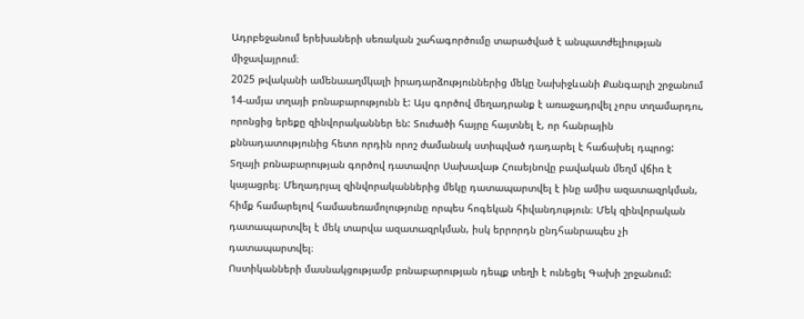Ադրբեջանում երեխաների սեռական շահագործումը տարածված է անպատժելիության միջավայրում։
2025 թվականի ամենաաղմկալի իրադարձություններից մեկը Նախիջևանի Քանգարլի շրջանում 14-ամյա տղայի բռնաբարությունն է: Այս գործով մեղադրանք է առաջադրվել չորս տղամարդու, որոնցից երեքը զինվորականներ են: Տուժածի հայրը հայտնել է, որ հանրային քննադատությունից հետո որդին որոշ ժամանակ ստիպված դադարել է հաճախել դպրոց: Տղայի բռնաբարության գործով դատավոր Սախավաթ Հուսեյնովը բավական մեղմ վճիռ է կայացրել։ Մեղադրյալ զինվորականներից մեկը դատապարտվել է ինը ամիս ազատազրկման, հիմք համարելով համասեռամոլությունը որպես հոգեկան հիվանդություն։ Մեկ զինվորական դատապարտվել է մեկ տարվա ազատազրկման, իսկ երրորդն ընդհանրապես չի դատապարտվել։
Ոստիկանների մասնակցությամբ բռնաբարության դեպք տեղի է ունեցել Գախի շրջանում: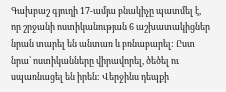Գախբաշ գյուղի 17-ամյա բնակիչը պատմել է, որ շրջանի ոստիկանության 6 աշխատակիցներ նրան տարել են անտառ և բռնաբարել: Ըստ նրա՝ ոստիկանները վիրավորել, ծեծել ու սպառնացել են իրեն: Վերջինս դեպքի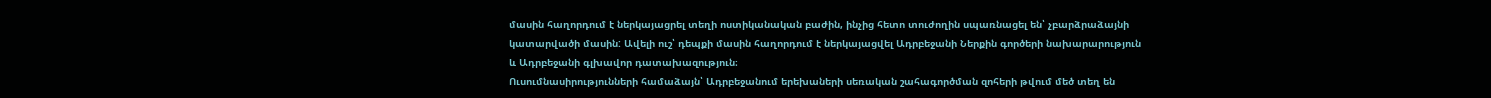մասին հաղորդում է ներկայացրել տեղի ոստիկանական բաժին, ինչից հետո տուժողին սպառնացել են՝ չբարձրաձայնի կատարվածի մասին: Ավելի ուշ՝ դեպքի մասին հաղորդում է ներկայացվել Ադրբեջանի Ներքին գործերի նախարարություն և Ադրբեջանի գլխավոր դատախազություն։
Ուսումնասիրությունների համաձայն՝ Ադրբեջանում երեխաների սեռական շահագործման զոհերի թվում մեծ տեղ են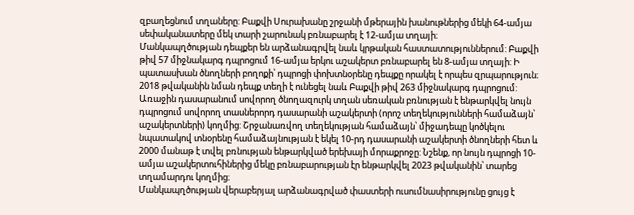զբաղեցնում տղաները: Բաքվի Սուրախանը շրջանի մթերային խանութներից մեկի 64-ամյա սեփականատերը մեկ տարի շարունակ բռնաբարել է 12-ամյա տղայի։
Մանկապղծության դեպքեր են արձանագրվել նաև կրթական հաստատություններում: Բաքվի թիվ 57 միջնակարգ դպրոցում 16-ամյա երկու աշակերտ բռնաբարել են 8-ամյա տղայի: Ի պատասխան ծնողների բողոքի՝ դպրոցի փոխտնօրենը դեպքը որակել է որպես զրպարություն։ 2018 թվականին նման դեպք տեղի է ունեցել նաև Բաքվի թիվ 263 միջնակարգ դպրոցում: Առաջին դասարանում սովորող ծնողազուրկ տղան սեռական բռնության է ենթարկվել նույն դպրոցում սովորող տասներորդ դասարանի աշակերտի (որոշ տեղեկությունների համաձայն՝ աշակերտների) կողմից: Շրջանառվող տեղեկության համաձայն՝ միջադեպը կոծկելու նպատակով տնօրենը համաձայնության է եկել 10-րդ դասարանի աշակերտի ծնողների հետ և 2000 մանաթ է տվել բռնության ենթարկված երեխայի մորաքրոջը: Նշենք, որ նույն դպրոցի 10-ամյա աշակերտուհիներից մեկը բռնաբարության էր ենթարկվել 2023 թվականին՝ տարեց տղամարդու կողմից։
Մանկապղծության վերաբերյալ արձանագրված փաստերի ուսումնասիրությունը ցույց է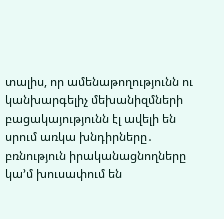տալիս, որ ամենաթողությունն ու կանխարգելիչ մեխանիզմների բացակայությունն էլ ավելի են սրում առկա խնդիրները․ բռնություն իրականացնողները կա’մ խուսափում են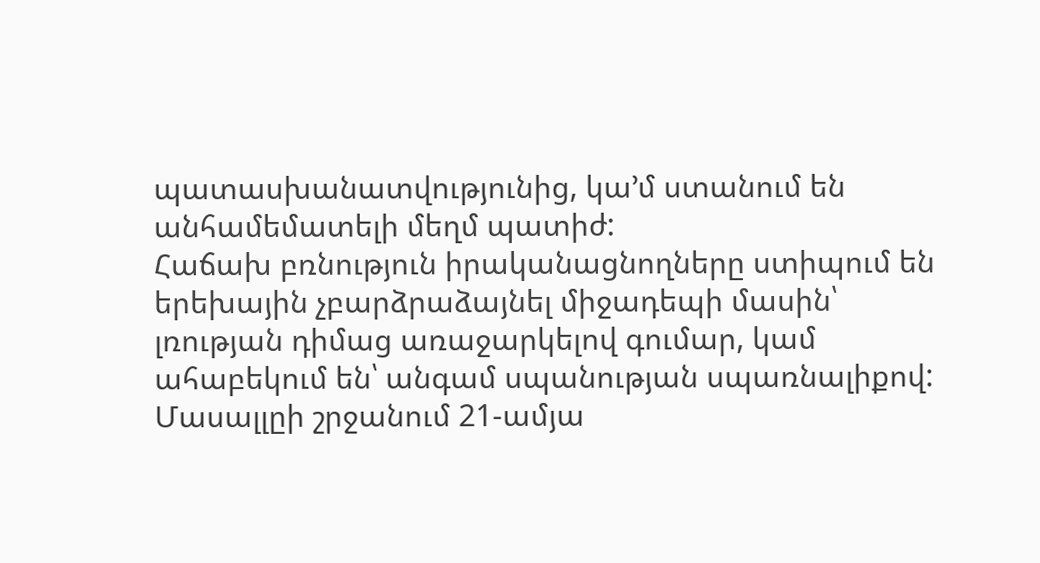պատասխանատվությունից, կա’մ ստանում են անհամեմատելի մեղմ պատիժ:
Հաճախ բռնություն իրականացնողները ստիպում են երեխային չբարձրաձայնել միջադեպի մասին՝ լռության դիմաց առաջարկելով գումար, կամ ահաբեկում են՝ անգամ սպանության սպառնալիքով:
Մասալլըի շրջանում 21-ամյա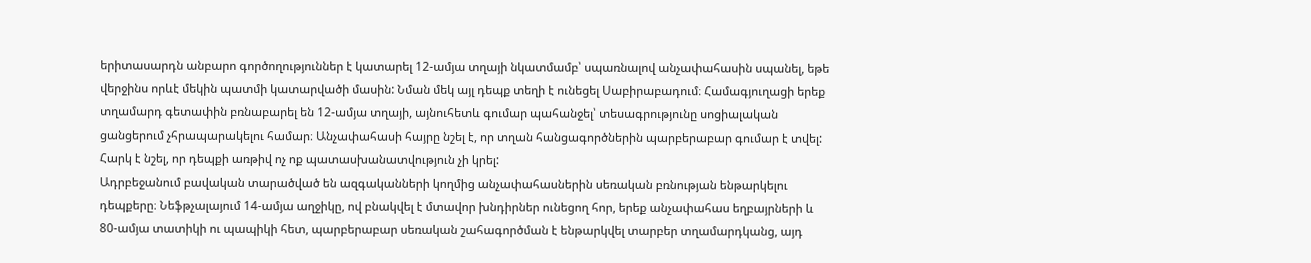երիտասարդն անբարո գործողություններ է կատարել 12-ամյա տղայի նկատմամբ՝ սպառնալով անչափահասին սպանել, եթե վերջինս որևէ մեկին պատմի կատարվածի մասին: Նման մեկ այլ դեպք տեղի է ունեցել Սաբիրաբադում։ Համագյուղացի երեք տղամարդ գետափին բռնաբարել են 12-ամյա տղայի, այնուհետև գումար պահանջել՝ տեսագրությունը սոցիալական ցանցերում չհրապարակելու համար։ Անչափահասի հայրը նշել է, որ տղան հանցագործներին պարբերաբար գումար է տվել: Հարկ է նշել, որ դեպքի առթիվ ոչ ոք պատասխանատվություն չի կրել:
Ադրբեջանում բավական տարածված են ազգականների կողմից անչափահասներին սեռական բռնության ենթարկելու դեպքերը։ Նեֆթչալայում 14-ամյա աղջիկը, ով բնակվել է մտավոր խնդիրներ ունեցող հոր, երեք անչափահաս եղբայրների և 80-ամյա տատիկի ու պապիկի հետ, պարբերաբար սեռական շահագործման է ենթարկվել տարբեր տղամարդկանց, այդ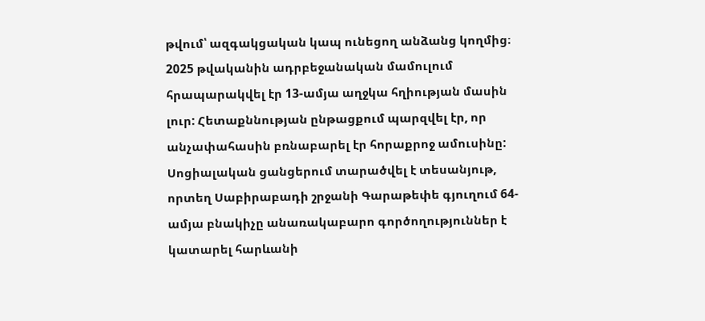թվում՝ ազգակցական կապ ունեցող անձանց կողմից։
2025 թվականին ադրբեջանական մամուլում հրապարակվել էր 13-ամյա աղջկա հղիության մասին լուր: Հետաքննության ընթացքում պարզվել էր, որ անչափահասին բռնաբարել էր հորաքրոջ ամուսինը:
Սոցիալական ցանցերում տարածվել է տեսանյութ, որտեղ Սաբիրաբադի շրջանի Գարաթեփե գյուղում 64-ամյա բնակիչը անառակաբարո գործողություններ է կատարել հարևանի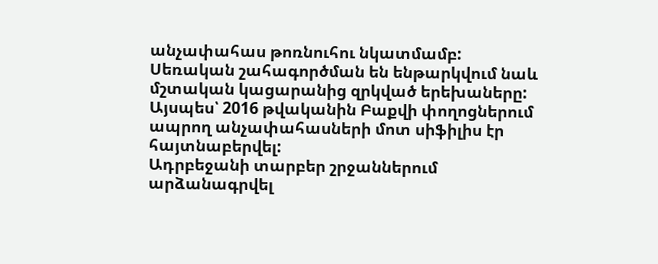անչափահաս թոռնուհու նկատմամբ:
Սեռական շահագործման են ենթարկվում նաև մշտական կացարանից զրկված երեխաները: Այսպես՝ 2016 թվականին Բաքվի փողոցներում ապրող անչափահասների մոտ սիֆիլիս էր հայտնաբերվել:
Ադրբեջանի տարբեր շրջաններում արձանագրվել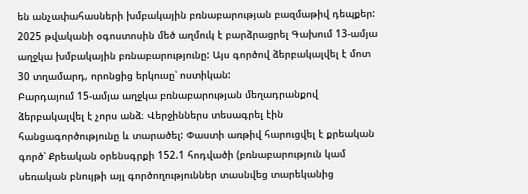են անչափահասների խմբակային բռնաբարության բազմաթիվ դեպքեր: 2025 թվականի օգոստոսին մեծ աղմուկ է բարձրացրել Գախում 13-ամյա աղջկա խմբակային բռնաբարությունը: Այս գործով ձերբակալվել է մոտ 30 տղամարդ, որոնցից երկուսը՝ ոստիկան:
Բարդայում 15-ամյա աղջկա բռնաբարության մեղադրանքով ձերբակալվել է չորս անձ։ Վերջիններս տեսագրել էին հանցագործությունը և տարածել: Փաստի առթիվ հարուցվել է քրեական գործ՝ Քրեական օրենսգրքի 152.1 հոդվածի (բռնաբարություն կամ սեռական բնույթի այլ գործողություններ տասնվեց տարեկանից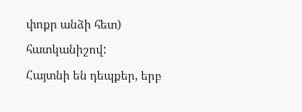փոքր անձի հետ) հատկանիշով:
Հայտնի են դեպքեր, երբ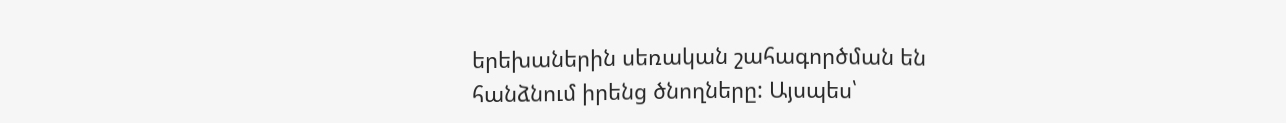երեխաներին սեռական շահագործման են հանձնում իրենց ծնողները: Այսպես՝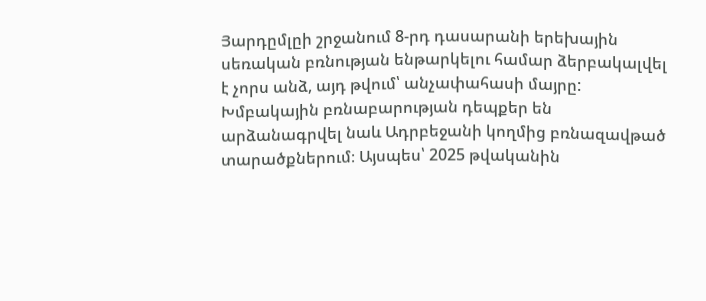Յարդըմլըի շրջանում 8-րդ դասարանի երեխային սեռական բռնության ենթարկելու համար ձերբակալվել է չորս անձ, այդ թվում՝ անչափահասի մայրը:
Խմբակային բռնաբարության դեպքեր են արձանագրվել նաև Ադրբեջանի կողմից բռնազավթած տարածքներում։ Այսպես՝ 2025 թվականին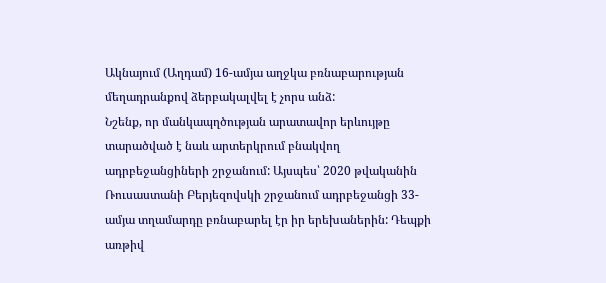Ակնայում (Աղդամ) 16-ամյա աղջկա բռնաբարության մեղադրանքով ձերբակալվել է չորս անձ:
Նշենք, որ մանկապղծության արատավոր երևույթը տարածված է նաև արտերկրում բնակվող ադրբեջանցիների շրջանում: Այսպես՝ 2020 թվականին Ռուսաստանի Բերյեզովսկի շրջանում ադրբեջանցի 33-ամյա տղամարդը բռնաբարել էր իր երեխաներին: Դեպքի առթիվ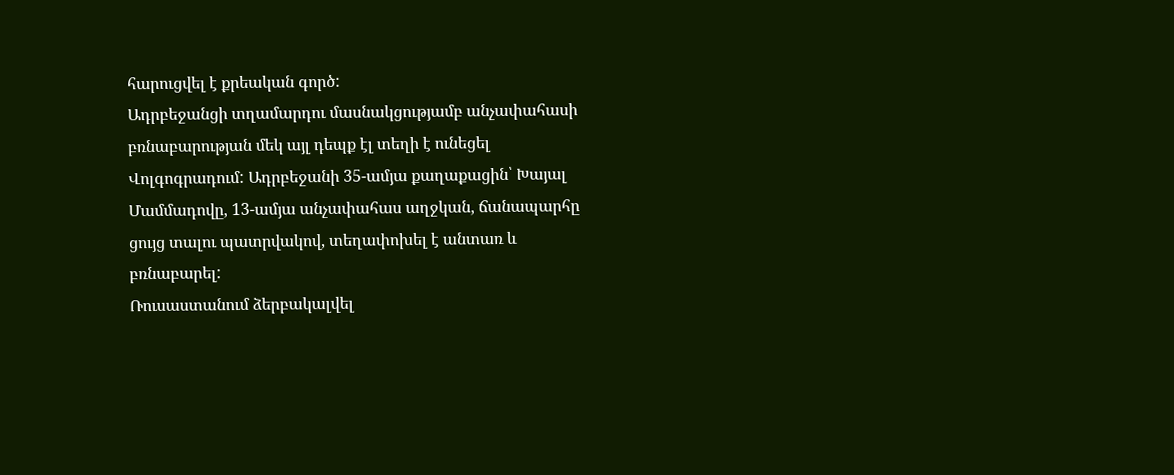հարուցվել է քրեական գործ:
Ադրբեջանցի տղամարդու մասնակցությամբ անչափահասի բռնաբարության մեկ այլ դեպք էլ տեղի է ունեցել Վոլգոգրադում: Ադրբեջանի 35-ամյա քաղաքացին՝ Խայալ Մամմադովը, 13-ամյա անչափահաս աղջկան, ճանապարհը ցույց տալու պատրվակով, տեղափոխել է անտառ և բռնաբարել:
Ռուսաստանում ձերբակալվել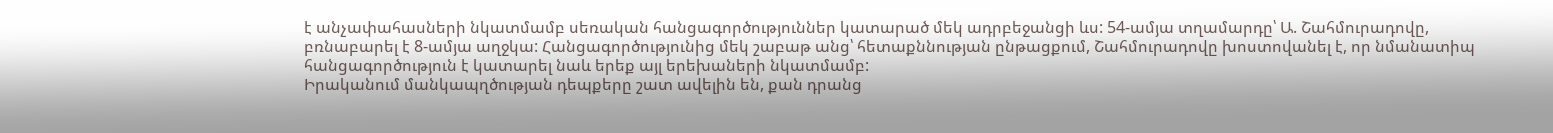է անչափահասների նկատմամբ սեռական հանցագործություններ կատարած մեկ ադրբեջանցի ևս: 54-ամյա տղամարդը՝ Ա. Շահմուրադովը, բռնաբարել է 8-ամյա աղջկա: Հանցագործությունից մեկ շաբաթ անց՝ հետաքննության ընթացքում, Շահմուրադովը խոստովանել է, որ նմանատիպ հանցագործություն է կատարել նաև երեք այլ երեխաների նկատմամբ:
Իրականում մանկապղծության դեպքերը շատ ավելին են, քան դրանց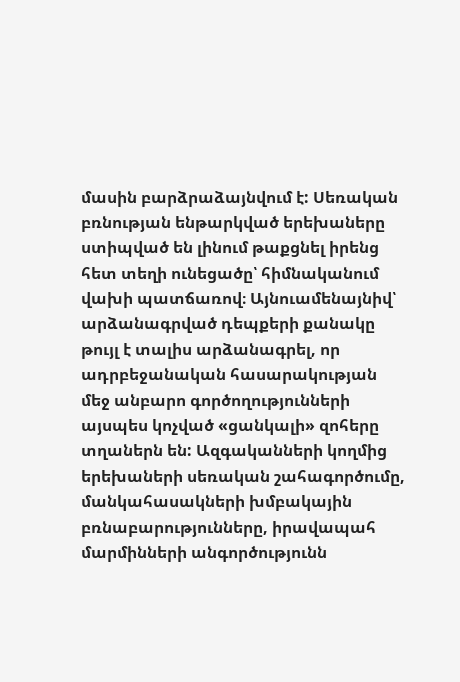մասին բարձրաձայնվում է: Սեռական բռնության ենթարկված երեխաները ստիպված են լինում թաքցնել իրենց հետ տեղի ունեցածը՝ հիմնականում վախի պատճառով։ Այնուամենայնիվ՝ արձանագրված դեպքերի քանակը թույլ է տալիս արձանագրել, որ ադրբեջանական հասարակության մեջ անբարո գործողությունների այսպես կոչված «ցանկալի» զոհերը տղաներն են: Ազգականների կողմից երեխաների սեռական շահագործումը, մանկահասակների խմբակային բռնաբարությունները, իրավապահ մարմինների անգործությունն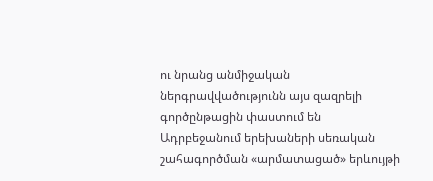ու նրանց անմիջական ներգրավվածությունն այս զազրելի գործընթացին փաստում են Ադրբեջանում երեխաների սեռական շահագործման «արմատացած» երևույթի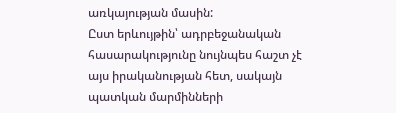առկայության մասին:
Ըստ երևույթին՝ ադրբեջանական հասարակությունը նույնպես հաշտ չէ այս իրականության հետ, սակայն պատկան մարմինների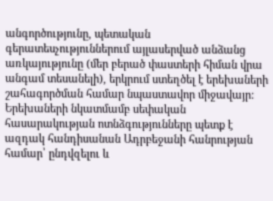անգործությունը, պետական գերատեսչություններում այլասերված անձանց առկայությունը (մեր բերած փաստերի հիման վրա անգամ տեսանելի), երկրում ստեղծել է երեխաների շահագործման համար նպաստավոր միջավայր: Երեխաների նկատմամբ սեփական հասարակության ոտնձգությունները պետք է ազդակ հանդիսանան Ադրբեջանի հանրության համար՝ ընդվզելու և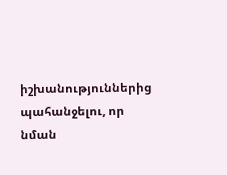իշխանություններից պահանջելու, որ նման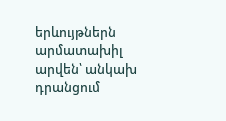երևույթներն արմատախիլ արվեն՝ անկախ դրանցում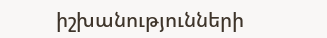իշխանությունների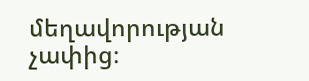մեղավորության չափից։